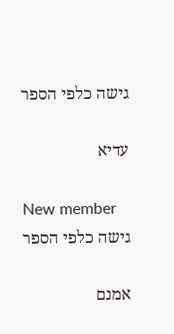גישה כלפי הספר

עדיא

New member
גישה כלפי הספר

אמנם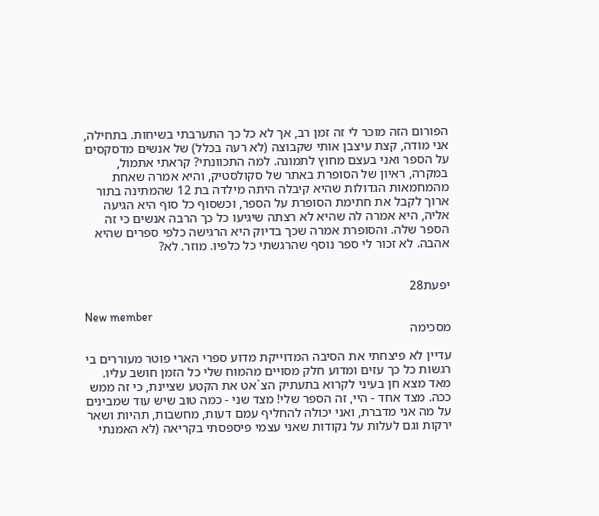הפורום הזה מוכר לי זה זמן רב, אך לא כל כך התערבתי בשיחות. בתחילה, אני מודה, קצת עיצבן אותי שקבוצה (לא רעה בכלל) של אנשים מדסקסים על הספר ואני בעצם מחוץ לתמונה. למה התכוונתי? קראתי אתמול, במקרה, ראיון של הסופרת באתר של סקולסטיק, והיא אמרה שאחת מהמחמאות הגדולות שהיא קיבלה היתה מילדה בת 12 שהמתינה בתור ארוך לקבל את חתימת הסופרת על הספר, וכשסוף כל סוף היא הגיעה אליה, היא אמרה לה שהיא לא רצתה שיגיעו כל כך הרבה אנשים כי זה הספר שלה. והסופרת אמרה שכך בדיוק היא הרגישה כלפי ספרים שהיא אהבה. לא זכור לי ספר נוסף שהרגשתי כל כלפיו. מוזר. לא?


יפעת28

New member
מסכימה

עדיין לא פיצחתי את הסיבה המדוייקת מדוע ספרי הארי פוטר מעוררים בי רגשות כל כך עזים ומדוע חלק מסויים מהמוח שלי כל הזמן חושב עליו. מאד מצא חן בעיני לקרוא בתעתיק הצ`אט את הקטע שציינת, כי זה ממש ככה. מצד אחד - היי, זה הספר שלי! מצד שני - כמה טוב שיש עוד שמבינים על מה אני מדברת, ואני יכולה להחליף עמם דעות, מחשבות, תהיות ושאר ירקות וגם לעלות על נקודות שאני עצמי פיספסתי בקריאה (לא האמנתי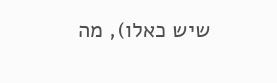שיש כאלו), מה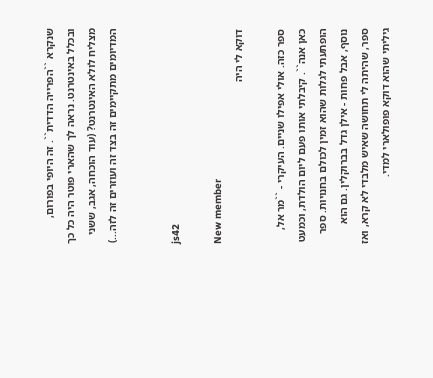שנקרא ``הפרייה הדדית``. זה היופי בפורום, ובכלל באינטרנט. נראה לך שהארי פוטר היה כל כך מצליח לולא האינטרנט? (עוד הוכחה, אגב, ששני המדיומים מתקיימים זה בצד זה ועוזרים זה לזה...)


js42

New member
דוקא לי היה

ספר כזה. אולי אפילו שניים. העיקרי - ``מר אל, כאן אנה``. קיבלתי אותו פעם ליום הולדת, וכמעט הופתעתי לגלות שהוא זמין לכולם בחנויות. ספר נוסף, אבל פחות - אילן גדל בברוקלין. גם הוא ספר, שהיתה לי תחושה שאיש מלבדי לא קרא, ואז גיליתי שהוא דוקא פופולארי למדי.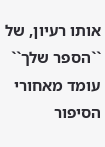אותו רעיון, של ``הספר שלך`` עומד מאחורי הסיפור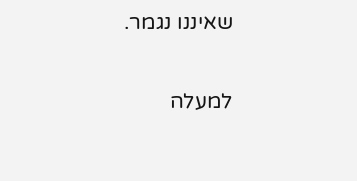שאיננו נגמר.

למעלה